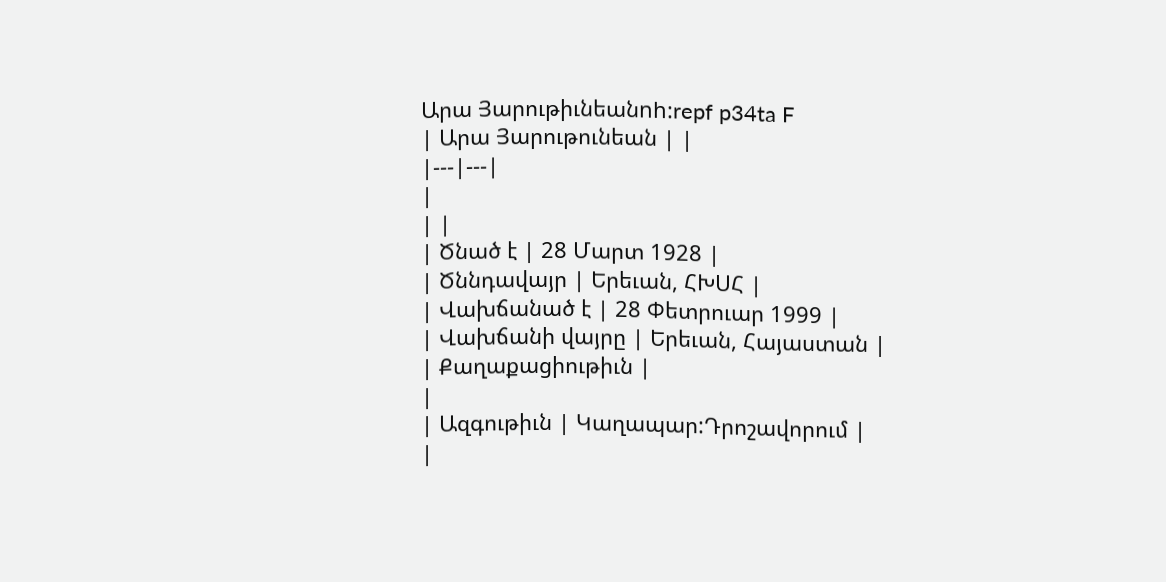Արա Յարութիւնեանnh:repf p34ta F
| Արա Յարութունեան | |
|---|---|
|
| |
| Ծնած է | 28 Մարտ 1928 |
| Ծննդավայր | Երեւան, ՀԽՍՀ |
| Վախճանած է | 28 Փետրուար 1999 |
| Վախճանի վայրը | Երեւան, Հայաստան |
| Քաղաքացիութիւն |
|
| Ազգութիւն | Կաղապար:Դրոշավորում |
|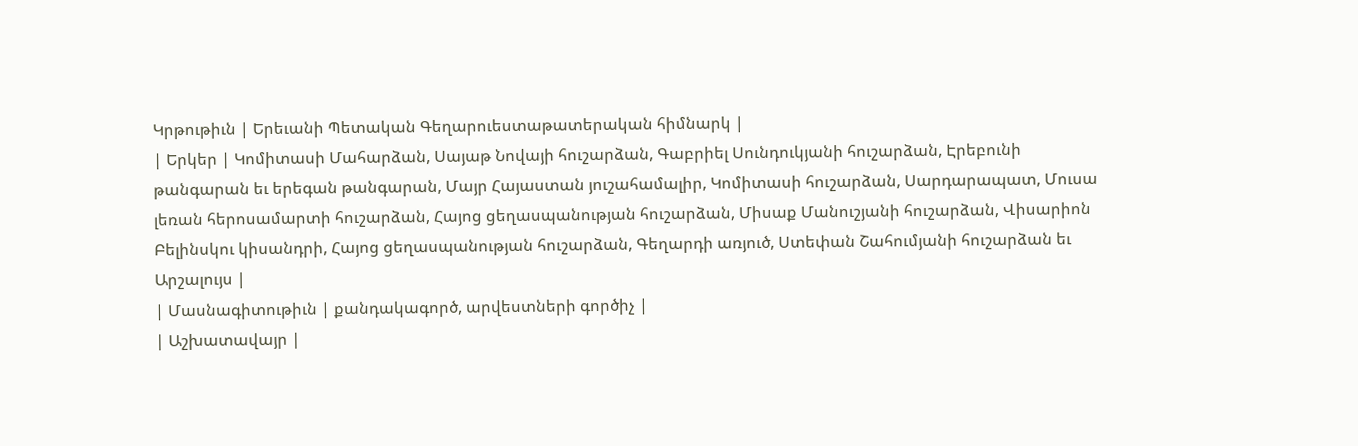Կրթութիւն | Երեւանի Պետական Գեղարուեստաթատերական հիմնարկ |
| Երկեր | Կոմիտասի Մահարձան, Սայաթ Նովայի հուշարձան, Գաբրիել Սունդուկյանի հուշարձան, Էրեբունի թանգարան եւ երեգան թանգարան, Մայր Հայաստան յուշահամալիր, Կոմիտասի հուշարձան, Սարդարապատ, Մուսա լեռան հերոսամարտի հուշարձան, Հայոց ցեղասպանության հուշարձան, Միսաք Մանուշյանի հուշարձան, Վիսարիոն Բելինսկու կիսանդրի, Հայոց ցեղասպանության հուշարձան, Գեղարդի առյուծ, Ստեփան Շահումյանի հուշարձան եւ Արշալույս |
| Մասնագիտութիւն | քանդակագործ, արվեստների գործիչ |
| Աշխատավայր |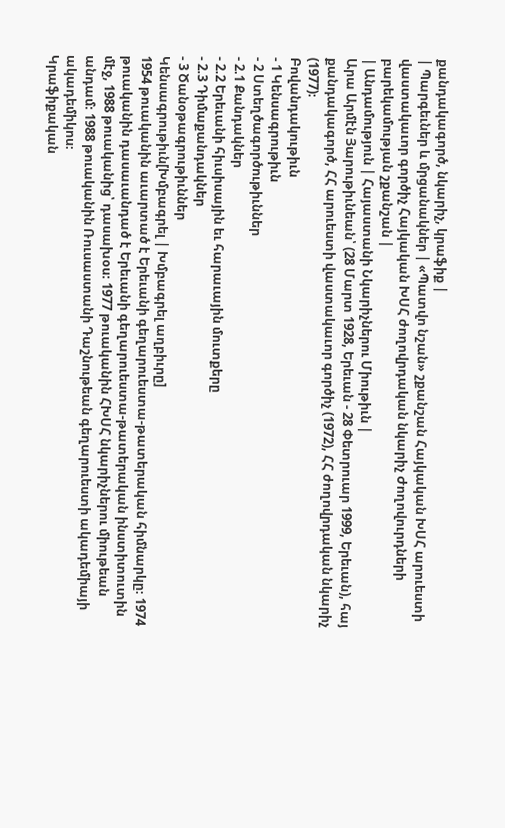քանդակագործ, նկարիչ, կրաֆիք |
| Պարգեւներ և մրցանակներ | «Պատվո նշան» շքանշան Հայկական ԽՍՀ արուեստի վաստակաւոր գործիչ Հայկական ԽՍՀ ժողովրդական նկարիչ Ժողովուրդների բարեկամության շքանշան |
| Անդամություն | Հայաստանի Նկարիչներու Միութիւն |
Արա Արմէն Յարութիւնեան՝ (28 Մարտ 1928, Երեւան - 28 Փետրուար 1999, Երեւան), հայ քանդակագործ, ՀՀ արուեստի վաստակաւոր գործիչ (1972), ՀՀ ժողովրդական նկարիչ (1977)։
Բովանդակութիւն
- 1 Կենսագրութիւն
- 2 Ստեղծագործութիւններ
- 2.1 Քանդակներ
- 2.2 Երեւանի հիւսիսային եւ հարաւային մուտքերը
- 2.3 Դիմաքանդակներ
- 3 Ծանօթագրութիւններ
Կենսագրութիւն[Խմբագրել | Խմբագրել աղբիւրը]
1954 թուականին աւարտած է Երեւանի գեղարուեստա-թատերական հիմնարկը։ 1974 թուականին դասաւանդած է Երեւանի գեղարուեստա-թատերական ինստիտուտին մէջ, 1988 թուականից՝ դասախօս։ 1977 թուականին ՀԽՍՀ նկարիչներու միութեան անդամ։ 1988 թուականին Ռուսաստանի Դաշնութեան գեղարուեստի ակադեմիայի ակադեմիկոս։
Կրաֆիքական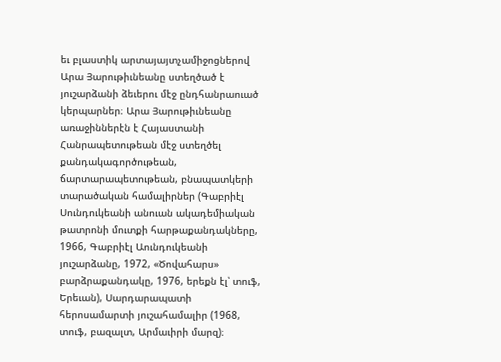եւ բլաստիկ արտայայտչամիջոցներով Արա Յարութիւնեանը ստեղծած է յուշարձանի ձեւերու մէջ ընդհանրաուած կերպարներ։ Արա Յարութիւնեանը առաջիններէն է Հայաստանի Հանրապետութեան մէջ ստեղծել քանդակագործութեան, ճարտարապետութեան, բնապատկերի տարածական համալիրներ (Գաբրիէլ Սունդուկեանի անուան ակադեմիական թատրոնի մուտքի հարթաքանդակները, 1966, Գաբրիէլ Աունդուկեանի յուշարձանը, 1972, «Ծովահարս» բարձրաքանդակը, 1976, երեքն էլ՝ տուֆ, Երեւան), Սարդարապատի հերոսամարտի յուշահամալիր (1968, տուֆ, բազալտ, Արմաւիրի մարզ)։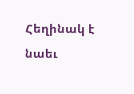Հեղինակ է նաեւ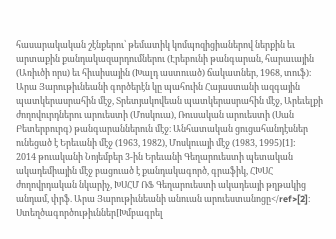հասարակական շէնքերու՝ թեմատիկ կոմպոզիցիաներով ներքին եւ արտաքին քանդակազարդումներու (Էրեբունի թանգարան, հարաւային (Առիւծի որս) եւ հիւսիսային (Խալդ աստուած) ճակատներ, 1968, տուֆ)։
Արա Յարութիւնեանի գործերէն կը պահուին Հայաստանի ազգային պատկերասրահին մէջ, Տրետյակովեան պատկերասրահին մէջ, Արեւելքի ժողովուրդներու արուեստի (Մոսկուա), Ռուսական արուեստի (Սան Բետերբուրգ) թանգարաններուն մէջ։ Անհատական ցուցահանդէսներ ունեցած է Երեւանի մէջ (1963, 1982), Մոսկուայի մէջ (1983, 1995)[1]:
2014 թուականի Նոյեմբեր 3-ին Երեւանի Գեղարուեստի պետական ակադեմիային մէջ բացուած է քանդակագործ, գրաֆիկ, ՀԽՍՀ ժողովրդական նկարիչ, ԽՍՀՄ ՌՖ Գեղարուեստի ակադեայի թղթակից անդամ, փրֆ. Արա Յարութիւնեանի անուան արուեստանոցը</ref>[2]։
Ստեղծագործութիւններ[Խմբագրել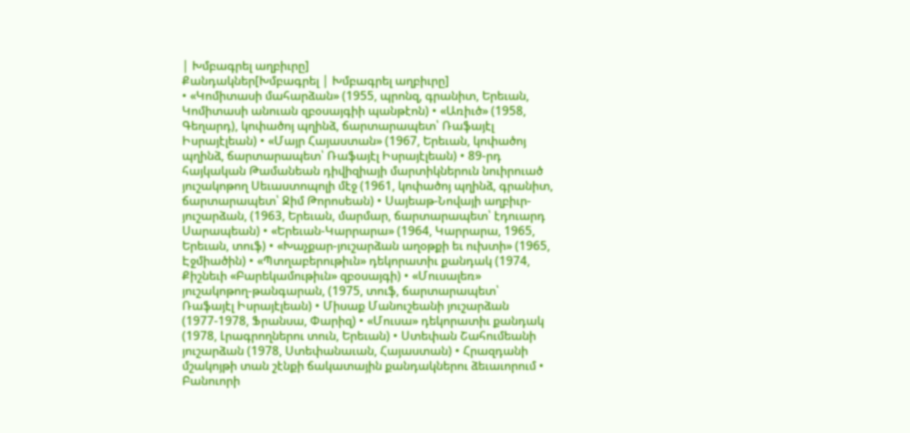| Խմբագրել աղբիւրը]
Քանդակներ[Խմբագրել | Խմբագրել աղբիւրը]
• «Կոմիտասի մահարձան» (1955, պրոնզ, գրանիտ, Երեւան, Կոմիտասի անուան զբօսայգիի պանթէոն) • «Առիւծ» (1958, Գեղարդ), կոփածոյ պղինձ, ճարտարապետ՝ Ռաֆայէլ Իսրայէլեան) • «Մայր Հայաստան» (1967, Երեւան, կոփածոյ պղինձ, ճարտարապետ՝ Ռաֆայէլ Իսրայէլեան) • 89-րդ հայկական Թամանեան դիվիզիայի մարտիկներուն նուիրուած յուշակոթող Սեւաստոպոլի մէջ (1961, կոփածոյ պղինձ, գրանիտ, ճարտարապետ՝ Ջիմ Թորոսեան) • Սայեաթ-Նովայի աղբիւր-յուշարձան, (1963, Երեւան, մարմար, ճարտարապետ՝ էդուարդ Սարապեան) • «Երեւան-Կարրարա» (1964, Կարրարա, 1965, Երեւան, տուֆ) • «Խաչքար-յուշարձան աղօթքի եւ ուխտի» (1965, Էջմիածին) • «Պտղաբերութիւն» դեկորատիւ քանդակ (1974, Քիշնեւի «Բարեկամութիւն» զբօսայգի) • «Մուսալեռ» յուշակոթող-թանգարան, (1975, տուֆ, ճարտարապետ՝ Ռաֆայէլ Իսրայէլեան) • Միսաք Մանուշեանի յուշարձան (1977-1978, Ֆրանսա, Փարիզ) • «Մուսա» դեկորատիւ քանդակ (1978, Լրագրողներու տուն, Երեւան) • Ստեփան Շահումեանի յուշարձան (1978, Ստեփանաւան, Հայաստան) • Հրազդանի մշակոյթի տան շէնքի ճակատային քանդակներու ձեւաւորում • Բանուորի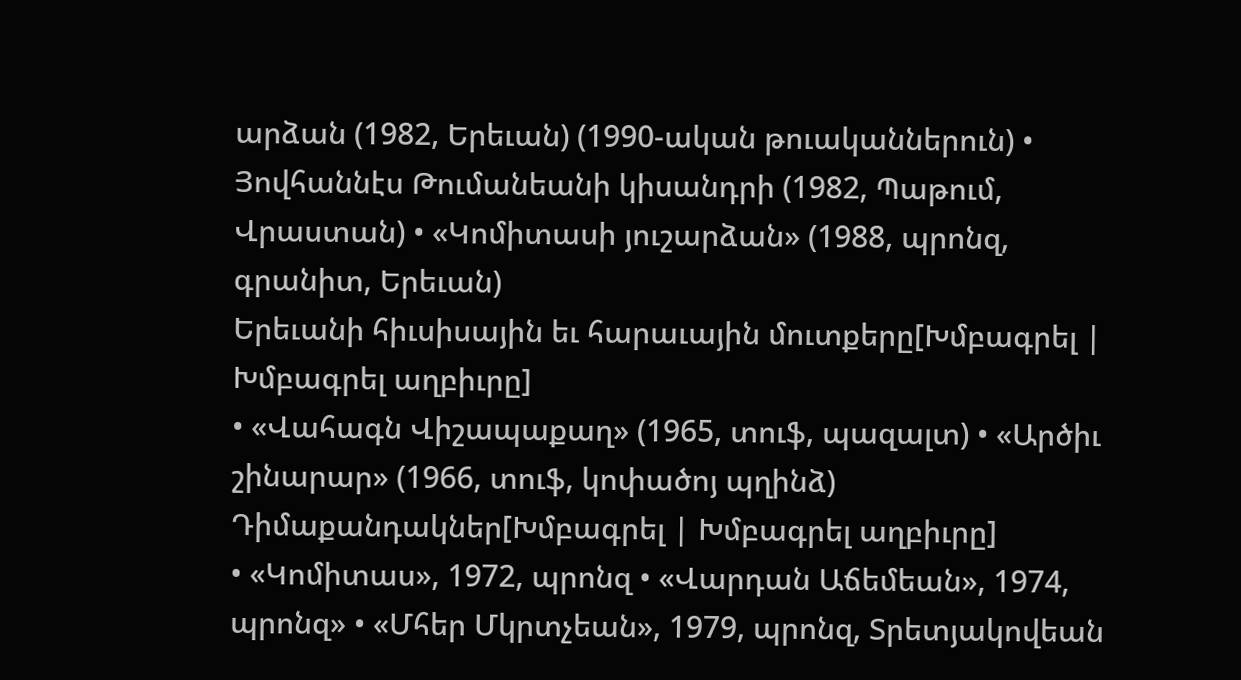արձան (1982, Երեւան) (1990-ական թուականներուն) • Յովհաննէս Թումանեանի կիսանդրի (1982, Պաթում, Վրաստան) • «Կոմիտասի յուշարձան» (1988, պրոնզ, գրանիտ, Երեւան)
Երեւանի հիւսիսային եւ հարաւային մուտքերը[Խմբագրել | Խմբագրել աղբիւրը]
• «Վահագն Վիշապաքաղ» (1965, տուֆ, պազալտ) • «Արծիւ շինարար» (1966, տուֆ, կոփածոյ պղինձ)
Դիմաքանդակներ[Խմբագրել | Խմբագրել աղբիւրը]
• «Կոմիտաս», 1972, պրոնզ • «Վարդան Աճեմեան», 1974, պրոնզ» • «Մհեր Մկրտչեան», 1979, պրոնզ, Տրետյակովեան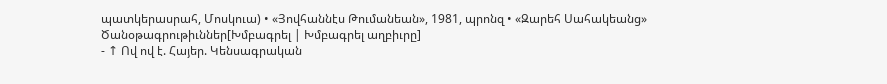պատկերասրահ, Մոսկուա) • «Յովհաննէս Թումանեան», 1981, պրոնզ • «Զարեհ Սահակեանց»
Ծանօթագրութիւններ[Խմբագրել | Խմբագրել աղբիւրը]
- ↑ Ով ով է. Հայեր. Կենսագրական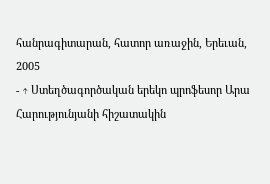հանրագիտարան, հատոր առաջին, Երեւան, 2005
- ↑ Ստեղծագործական երեկո պրոֆեսոր Արա Հարությունյանի հիշատակին